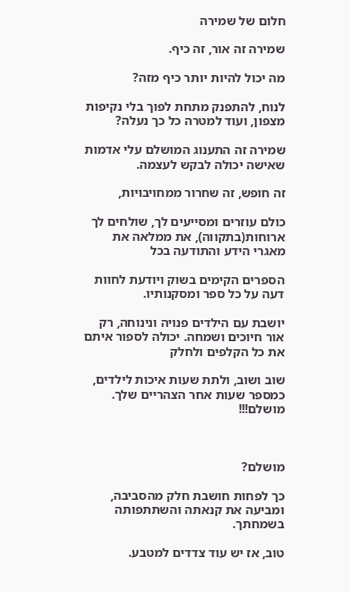חלום של שמירה

שמירה זה אור, זה כיף.

מה יכול להיות יותר כיף מזה?

לנוח, להתפנק מתחת לפוך בלי נקיפות מצפון, ועוד למטרה כל כך נעלה?

שמירה זה התענוג המושלם עלי אדמות שאישה יכולה לבקש לעצמה.

זה חופש, זה שחרור ממחויבויות,

כולם עוזרים ומסייעים לך, שולחים לך ארוחות(בתקווה), את ממלאה את מאגרי הידע והתודעה בכל

הספרים הקימים בשוק ויודעת לחוות דעה על כל ספר ומסקנותיו.

יושבת עם הילדים פנויה ונינוחה, רק אור חיוכים ושמחה. יכולה לספור איתם את כל הקלפים ולחלק

שוב ושוב, ולתת שעות איכות לילדים, כמספר שעות אחר הצהריים שלך. מושלם!!!



מושלם?

כך לפחות חושבת חלק מהסביבה, ומביעה את קנאתה והשתתפותה בשמחתך.

טוב, אז יש עוד צדדים למטבע.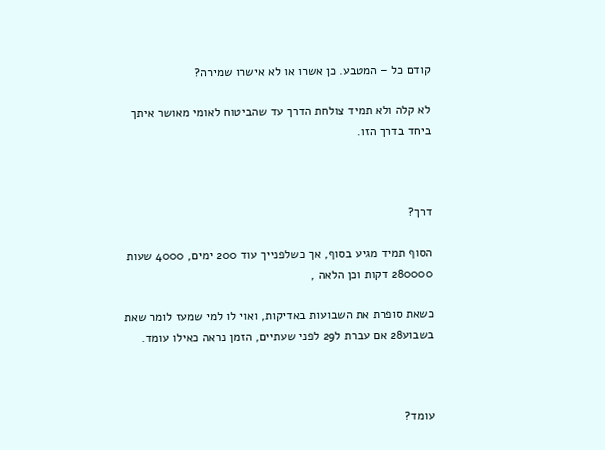קודם כל – המטבע. כן אשרו או לא אישרו שמירה?

לא קלה ולא תמיד צולחת הדרך עד שהביטוח לאומי מאושר איתך ביחד בדרך הזו.



דרך?

הסוף תמיד מגיע בסוף, אך כשלפנייך עוד 200 ימים, 4000 שעות 280000 דקות וכן הלאה ,

כשאת סופרת את השבועות באדיקות, ואוי לו למי שמעז לומר שאת בשבוע28 אם עברת ל29 לפני שעתיים, הזמן נראה כאילו עומד.



עומד?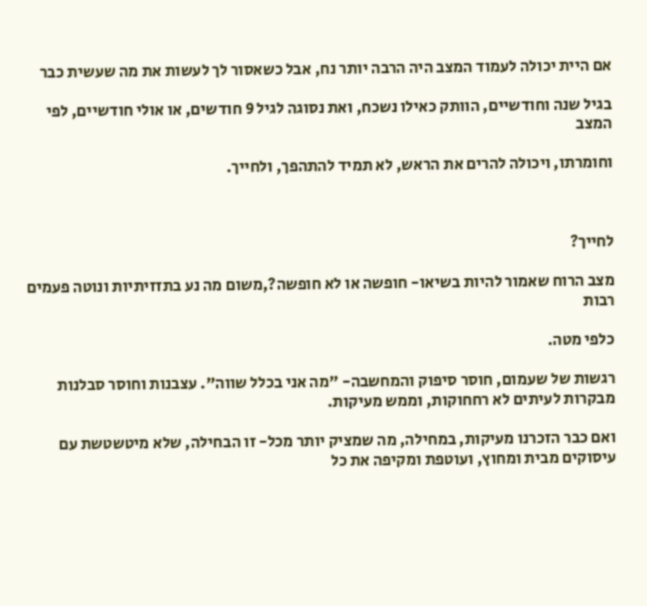אם היית יכולה לעמוד המצב היה הרבה יותר נח, אבל כשאסור לך לעשות את מה שעשית כבר

בגיל שנה וחודשיים, הוותק כאילו נשכח, ואת נסוגה לגיל 9 חודשים, או אולי חודשיים, לפי המצב

וחומרתו, ויכולה להרים את הראש, לא תמיד להתהפך, ולחייך.



לחייך?

מצב הרוח שאמור להיות בשיאו- חופשה או לא חופשה?,משום מה נע בתזזיתיות ונוטה פעמים רבות

כלפי מטה.

רגשות של שעמום, חוסר סיפוק והמחשבה- "מה אני בכלל שווה". עצבנות וחוסר סבלנות מבקרות לעיתים לא רחחוקות, וממש מעיקות.

ואם כבר הזכרנו מעיקות, במחילה, מה שמציק יותר מכל- זו הבחילה, שלא מיטשטשת עם עיסוקים מבית ומחוץ, ועוטפת ומקיפה את כל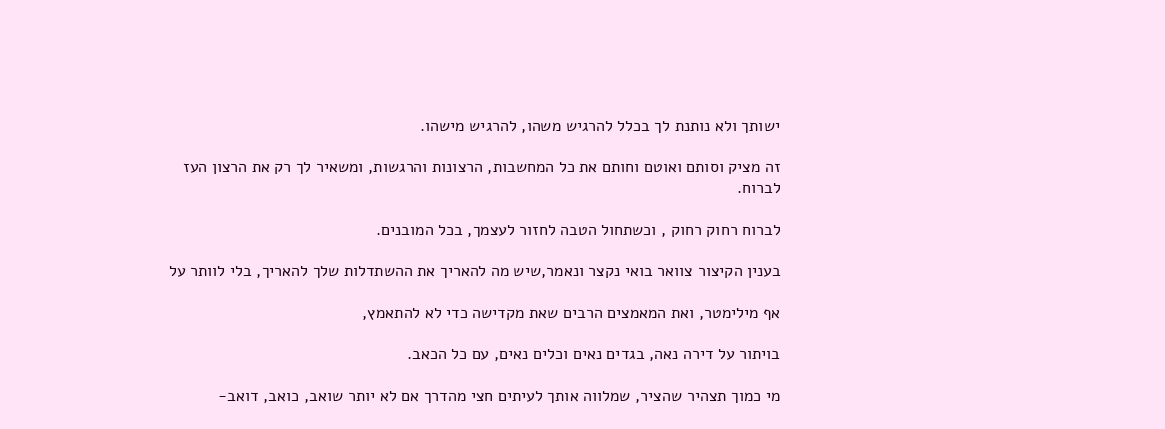ישותך ולא נותנת לך בכלל להרגיש משהו, להרגיש מישהו.

זה מציק וסותם ואוטם וחותם את כל המחשבות, הרצונות והרגשות, ומשאיר לך רק את הרצון העז לברוח.

לברוח רחוק רחוק , וכשתחול הטבה לחזור לעצמך, בכל המובנים.

בענין הקיצור צוואר בואי נקצר ונאמר,שיש מה להאריך את ההשתדלות שלך להאריך, בלי לוותר על

אף מילימטר, ואת המאמצים הרבים שאת מקדישה כדי לא להתאמץ,

בויתור על דירה נאה, בגדים נאים וכלים נאים, עם כל הכאב.

מי כמוך תצהיר שהציר, שמלווה אותך לעיתים חצי מהדרך אם לא יותר שואב, כואב, דואב-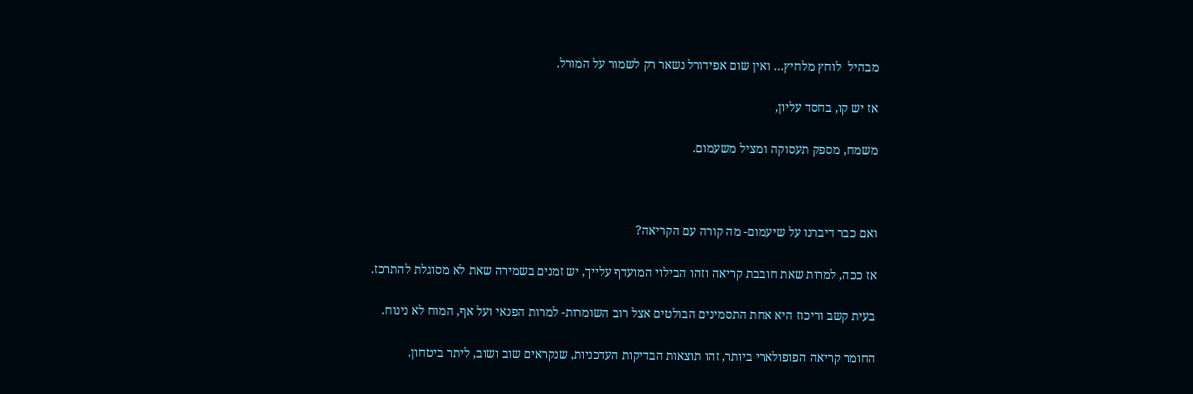מבהיל  לוחץ מלחיץ… ואין שום אפידורל נשאר רק לשמור על המורל.

אז יש קו, בחסד עליון,

משמח, מספק תעסוקה ומציל משעמום.



ואם כבר דיברנו על שיעמום- מה קורה עם הקריאה?

אז ככה, למרות שאת חובבת קריאה וזהו הבילוי המועדף עלייך, יש זמנים בשמירה שאת לא מסוגלת להתרכז.

בעית קשב וריכוז היא אחת התסמינים הבולטים אצל רוב השומרות- למרות הפנאי ועל אף, המוח לא נינוח.

החומר קריאה הפופולארי ביותר, זהו תוצאות הבדיקות העדכניות, שנקראים שוב ושוב, ליתר ביטחון.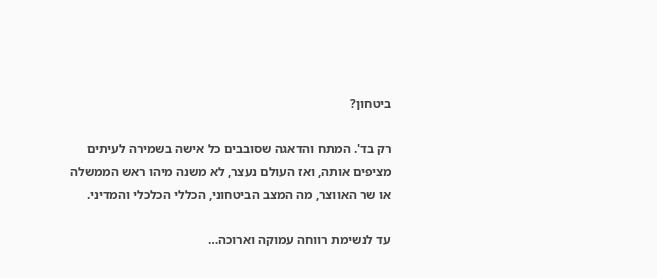ביטחון?

רק בד'. המתח והדאגה שסובבים כל אישה בשמירה לעיתים מציפים אותה, ואז העולם נעצר, לא משנה מיהו ראש הממשלה או שר האווצר, מה המצב הביטחוני, הכללי הכלכלי והמדיני.

עד לנשימת רווחה עמוקה וארוכה…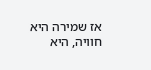אז שמירה היא חוויה, היא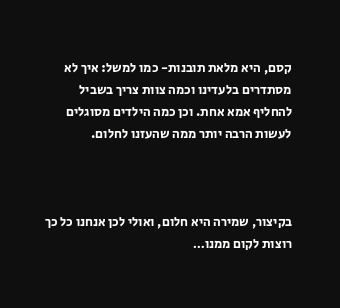קסם, היא מלאת תובנות- כמו למשל: איך לא מסתדרים בלעדינו וכמה צוות צריך בשביל להחליף אמא אחת. וכן כמה הילדים מסוגלים לעשות הרבה יותר ממה שהעזנו לחלום.



בקיצור, שמירה היא חלום, ואולי לכן אנחנו כל כך רוצות לקום ממנו…